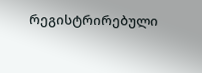რეგისტრირებული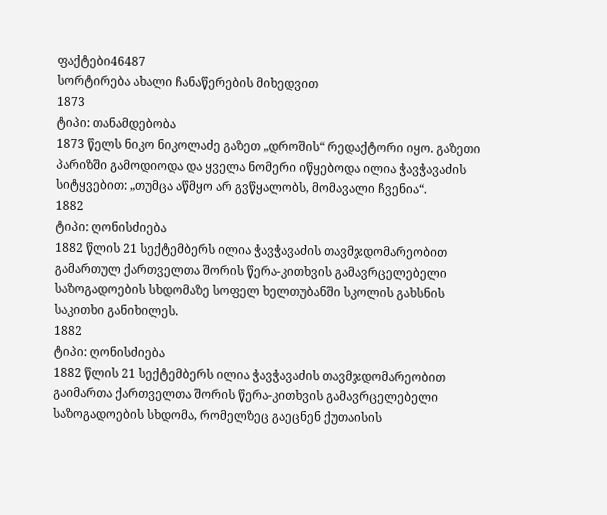ფაქტები46487
სორტირება ახალი ჩანაწერების მიხედვით
1873
ტიპი: თანამდებობა
1873 წელს ნიკო ნიკოლაძე გაზეთ „დროშის“ რედაქტორი იყო. გაზეთი პარიზში გამოდიოდა და ყველა ნომერი იწყებოდა ილია ჭავჭავაძის სიტყვებით: „თუმცა აწმყო არ გვწყალობს, მომავალი ჩვენია“.
1882
ტიპი: ღონისძიება
1882 წლის 21 სექტემბერს ილია ჭავჭავაძის თავმჯდომარეობით გამართულ ქართველთა შორის წერა-კითხვის გამავრცელებელი საზოგადოების სხდომაზე სოფელ ხელთუბანში სკოლის გახსნის საკითხი განიხილეს.
1882
ტიპი: ღონისძიება
1882 წლის 21 სექტემბერს ილია ჭავჭავაძის თავმჯდომარეობით გაიმართა ქართველთა შორის წერა-კითხვის გამავრცელებელი საზოგადოების სხდომა, რომელზეც გაეცნენ ქუთაისის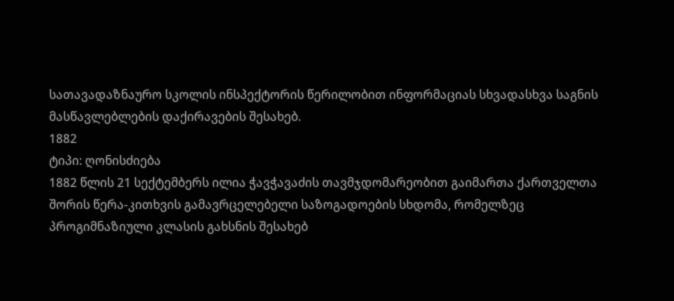სათავადაზნაურო სკოლის ინსპექტორის წერილობით ინფორმაციას სხვადასხვა საგნის მასწავლებლების დაქირავების შესახებ.
1882
ტიპი: ღონისძიება
1882 წლის 21 სექტემბერს ილია ჭავჭავაძის თავმჯდომარეობით გაიმართა ქართველთა შორის წერა-კითხვის გამავრცელებელი საზოგადოების სხდომა, რომელზეც პროგიმნაზიული კლასის გახსნის შესახებ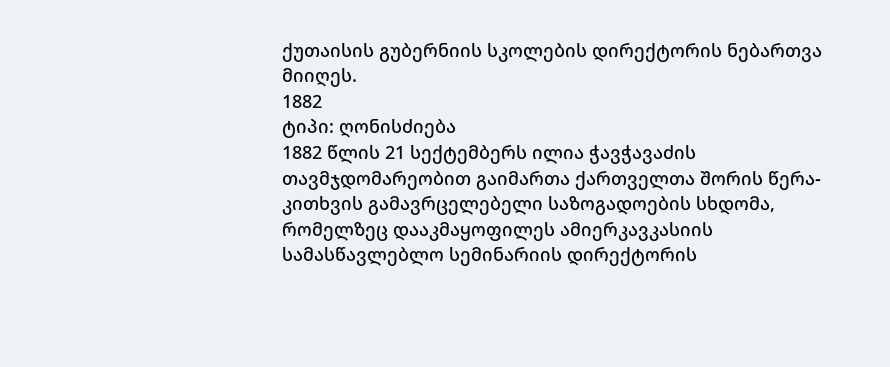ქუთაისის გუბერნიის სკოლების დირექტორის ნებართვა მიიღეს.
1882
ტიპი: ღონისძიება
1882 წლის 21 სექტემბერს ილია ჭავჭავაძის თავმჯდომარეობით გაიმართა ქართველთა შორის წერა-კითხვის გამავრცელებელი საზოგადოების სხდომა, რომელზეც დააკმაყოფილეს ამიერკავკასიის სამასწავლებლო სემინარიის დირექტორის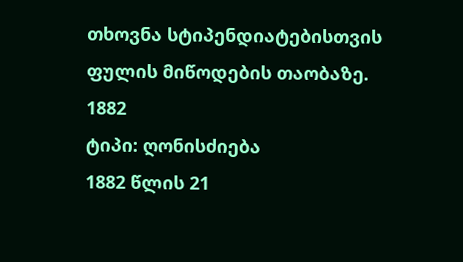თხოვნა სტიპენდიატებისთვის ფულის მიწოდების თაობაზე.
1882
ტიპი: ღონისძიება
1882 წლის 21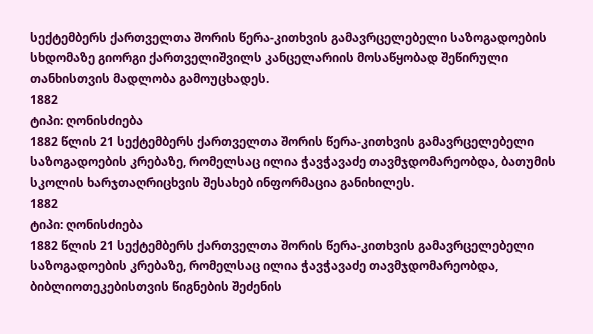სექტემბერს ქართველთა შორის წერა-კითხვის გამავრცელებელი საზოგადოების სხდომაზე გიორგი ქართველიშვილს კანცელარიის მოსაწყობად შეწირული თანხისთვის მადლობა გამოუცხადეს.
1882
ტიპი: ღონისძიება
1882 წლის 21 სექტემბერს ქართველთა შორის წერა-კითხვის გამავრცელებელი საზოგადოების კრებაზე, რომელსაც ილია ჭავჭავაძე თავმჯდომარეობდა, ბათუმის სკოლის ხარჯთაღრიცხვის შესახებ ინფორმაცია განიხილეს.
1882
ტიპი: ღონისძიება
1882 წლის 21 სექტემბერს ქართველთა შორის წერა-კითხვის გამავრცელებელი საზოგადოების კრებაზე, რომელსაც ილია ჭავჭავაძე თავმჯდომარეობდა, ბიბლიოთეკებისთვის წიგნების შეძენის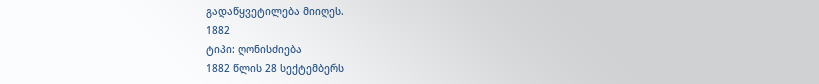გადაწყვეტილება მიიღეს.
1882
ტიპი: ღონისძიება
1882 წლის 28 სექტემბერს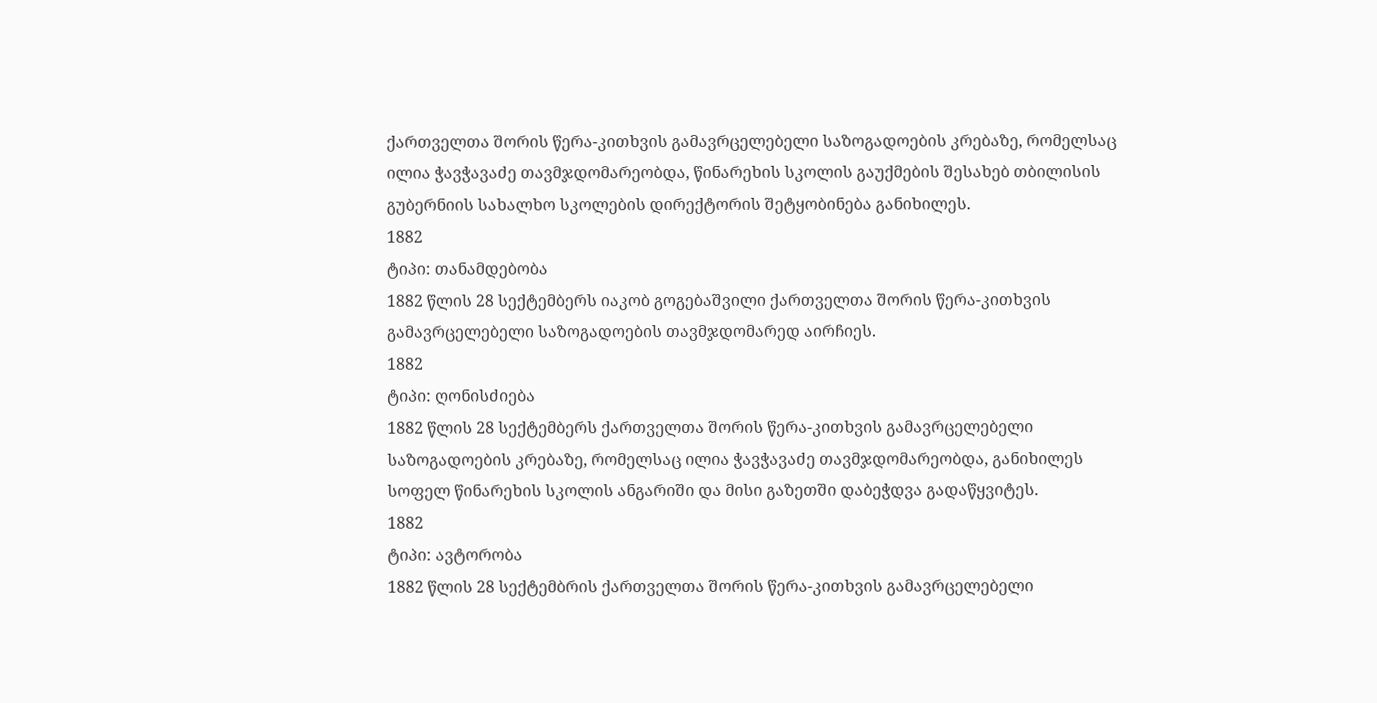ქართველთა შორის წერა-კითხვის გამავრცელებელი საზოგადოების კრებაზე, რომელსაც ილია ჭავჭავაძე თავმჯდომარეობდა, წინარეხის სკოლის გაუქმების შესახებ თბილისის გუბერნიის სახალხო სკოლების დირექტორის შეტყობინება განიხილეს.
1882
ტიპი: თანამდებობა
1882 წლის 28 სექტემბერს იაკობ გოგებაშვილი ქართველთა შორის წერა-კითხვის გამავრცელებელი საზოგადოების თავმჯდომარედ აირჩიეს.
1882
ტიპი: ღონისძიება
1882 წლის 28 სექტემბერს ქართველთა შორის წერა-კითხვის გამავრცელებელი საზოგადოების კრებაზე, რომელსაც ილია ჭავჭავაძე თავმჯდომარეობდა, განიხილეს სოფელ წინარეხის სკოლის ანგარიში და მისი გაზეთში დაბეჭდვა გადაწყვიტეს.
1882
ტიპი: ავტორობა
1882 წლის 28 სექტემბრის ქართველთა შორის წერა-კითხვის გამავრცელებელი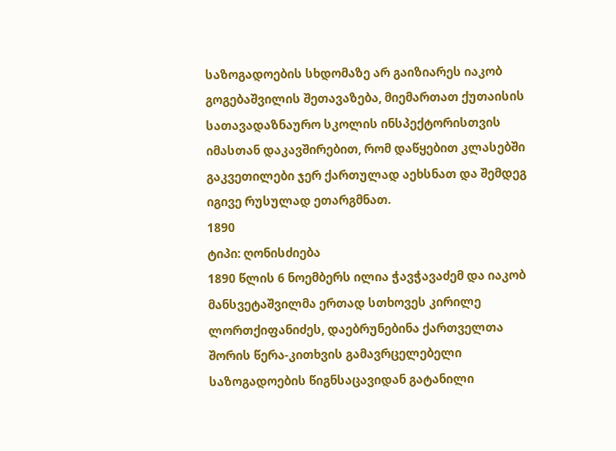საზოგადოების სხდომაზე არ გაიზიარეს იაკობ გოგებაშვილის შეთავაზება, მიემართათ ქუთაისის სათავადაზნაურო სკოლის ინსპექტორისთვის იმასთან დაკავშირებით, რომ დაწყებით კლასებში გაკვეთილები ჯერ ქართულად აეხსნათ და შემდეგ იგივე რუსულად ეთარგმნათ.
1890
ტიპი: ღონისძიება
1890 წლის 6 ნოემბერს ილია ჭავჭავაძემ და იაკობ მანსვეტაშვილმა ერთად სთხოვეს კირილე ლორთქიფანიძეს, დაებრუნებინა ქართველთა შორის წერა-კითხვის გამავრცელებელი საზოგადოების წიგნსაცავიდან გატანილი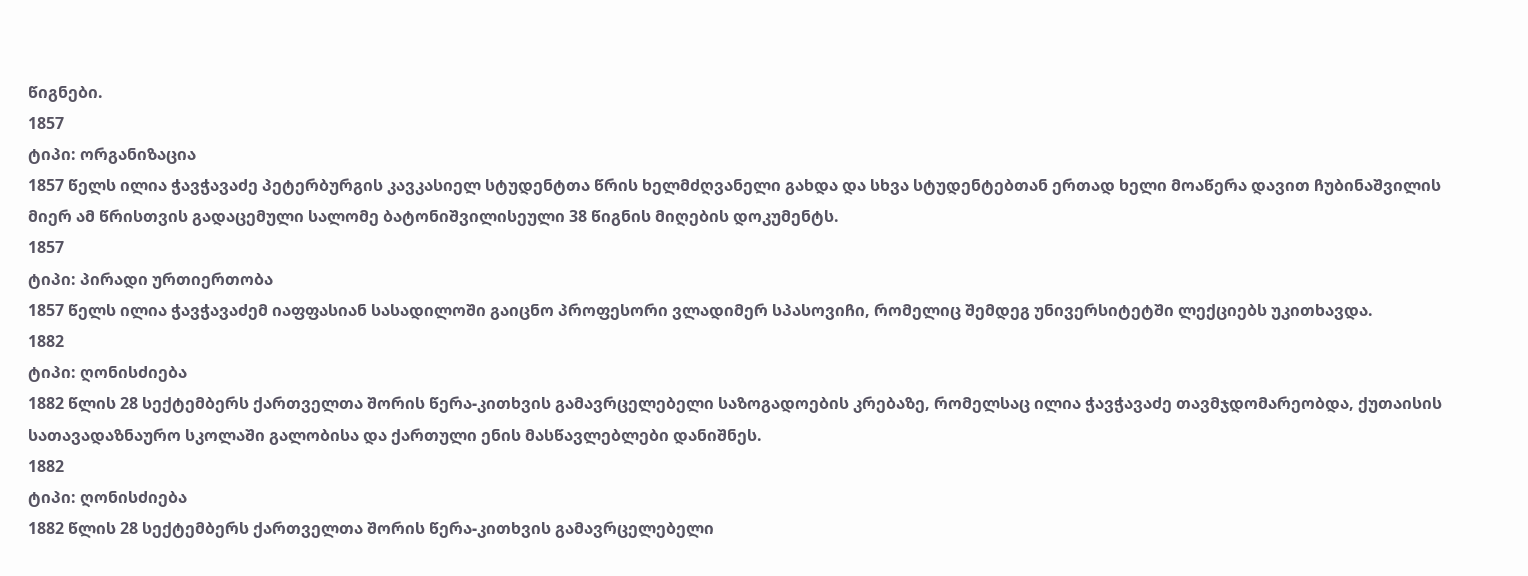წიგნები.
1857
ტიპი: ორგანიზაცია
1857 წელს ილია ჭავჭავაძე პეტერბურგის კავკასიელ სტუდენტთა წრის ხელმძღვანელი გახდა და სხვა სტუდენტებთან ერთად ხელი მოაწერა დავით ჩუბინაშვილის მიერ ამ წრისთვის გადაცემული სალომე ბატონიშვილისეული 38 წიგნის მიღების დოკუმენტს.
1857
ტიპი: პირადი ურთიერთობა
1857 წელს ილია ჭავჭავაძემ იაფფასიან სასადილოში გაიცნო პროფესორი ვლადიმერ სპასოვიჩი, რომელიც შემდეგ უნივერსიტეტში ლექციებს უკითხავდა.
1882
ტიპი: ღონისძიება
1882 წლის 28 სექტემბერს ქართველთა შორის წერა-კითხვის გამავრცელებელი საზოგადოების კრებაზე, რომელსაც ილია ჭავჭავაძე თავმჯდომარეობდა, ქუთაისის სათავადაზნაურო სკოლაში გალობისა და ქართული ენის მასწავლებლები დანიშნეს.
1882
ტიპი: ღონისძიება
1882 წლის 28 სექტემბერს ქართველთა შორის წერა-კითხვის გამავრცელებელი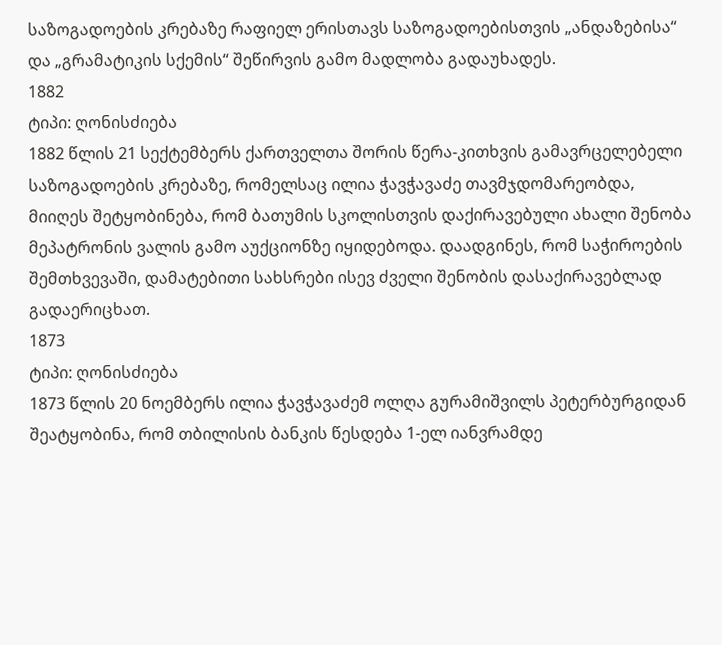საზოგადოების კრებაზე რაფიელ ერისთავს საზოგადოებისთვის „ანდაზებისა“ და „გრამატიკის სქემის“ შეწირვის გამო მადლობა გადაუხადეს.
1882
ტიპი: ღონისძიება
1882 წლის 21 სექტემბერს ქართველთა შორის წერა-კითხვის გამავრცელებელი საზოგადოების კრებაზე, რომელსაც ილია ჭავჭავაძე თავმჯდომარეობდა, მიიღეს შეტყობინება, რომ ბათუმის სკოლისთვის დაქირავებული ახალი შენობა მეპატრონის ვალის გამო აუქციონზე იყიდებოდა. დაადგინეს, რომ საჭიროების შემთხვევაში, დამატებითი სახსრები ისევ ძველი შენობის დასაქირავებლად გადაერიცხათ.
1873
ტიპი: ღონისძიება
1873 წლის 20 ნოემბერს ილია ჭავჭავაძემ ოლღა გურამიშვილს პეტერბურგიდან შეატყობინა, რომ თბილისის ბანკის წესდება 1-ელ იანვრამდე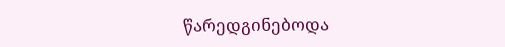წარედგინებოდა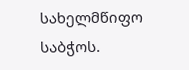სახელმწიფო საბჭოს.